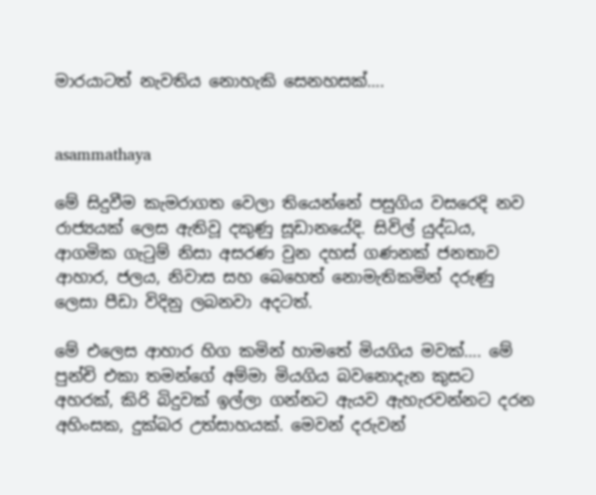මාරයාටත් නැවතිය නොහැකි සෙනහසක්….


asammathaya

මේ සිදුවීම කැමරාගත වෙලා තියෙන්නේ පසුගිය වසරෙදි නව රාජ්‍යයක් ලෙස ඇතිවූ දකුණු සූඩානයේදි. සිවිල් යුද්ධය, ආගමික ගැ‍ටුම් නිසා අසරණ වුන දහස් ගණනක් ජනතාව ආහාර, ජලය, නිවාස සහ බෙහෙත් නොමැතිකමින් දරුණු ලෙසා පීඩා විදිනු ලබනවා අදටත්.

මේ එලෙස ආහාර හිග කමින් හාමතේ මියගිය මවක්…. මේ පුන්චි එකා තමන්ගේ අම්මා මියගිය බවනොදැන කුසට අහරක්, කිරි බිදුවක් ඉල්ලා ගන්නට ඇයව ඇහැරවන්නට දරන අහිංසක, දුක්බර උත්සාහයක්. මෙවන් දරුවන්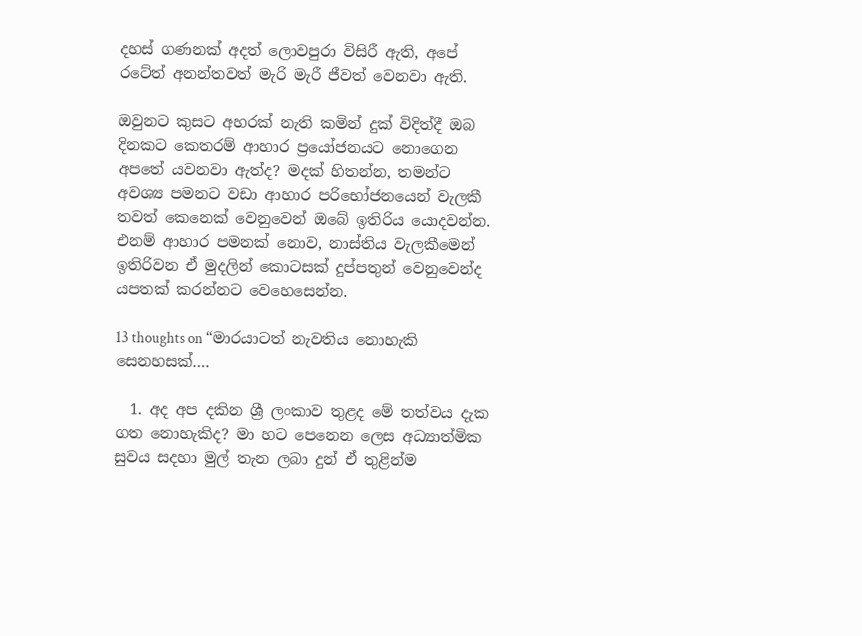දහස් ගණනක් අදත් ලොවපුරා විසිරී ඇති, අපේ රටේත් අනන්තවත් මැරි මැරී ජීවත් වෙනවා ඇති.

ඔවුනට කුසට අහරක් නැති කමින් දුක් විදිත්දී ඔබ දිනකට කෙතරම් ආහාර ප්‍රයෝජනයට නොගෙන අපතේ යවනවා ඇත්ද? මදක් හිතන්න, තමන්ට අවශ්‍ය පමනට වඩා ආහාර පරිභෝජනයෙන් වැලකී තවත් කෙනෙක් වෙනුවෙන් ඔබේ ඉතිරිය යොදවන්න. එනම් ආහාර පමනක් නොව, නාස්තිය වැලකීමෙන් ඉතිරිවන ඒ මුදලින් කොටසක් දුප්පතුන් වෙනුවෙන්ද යපතක් කරන්නට වෙහෙසෙන්න.

13 thoughts on “මාරයාටත් නැවතිය නොහැකි සෙනහසක්….

  1. අද අප දකින ‍‍ශ්‍රී ලංකාව තුළද මේ තත්වය දැක ගත නොහැකිද? මා හට පෙනෙන ලෙස අධ්‍යාත්මික සුවය සදහා මුල් තැන ලබා දුන් ඒ තුළින්ම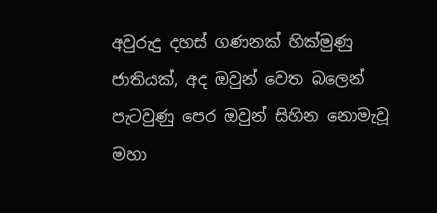අවුරුදු දහස් ගණනක් හික්මුණු ජාතියක්, අද ඔවුන් වෙත බලෙන් පැටවුණු පෙර ඔවුන් සිහින නොමැවූ මහා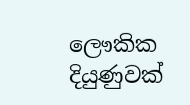ලෞකික දියුණුවක්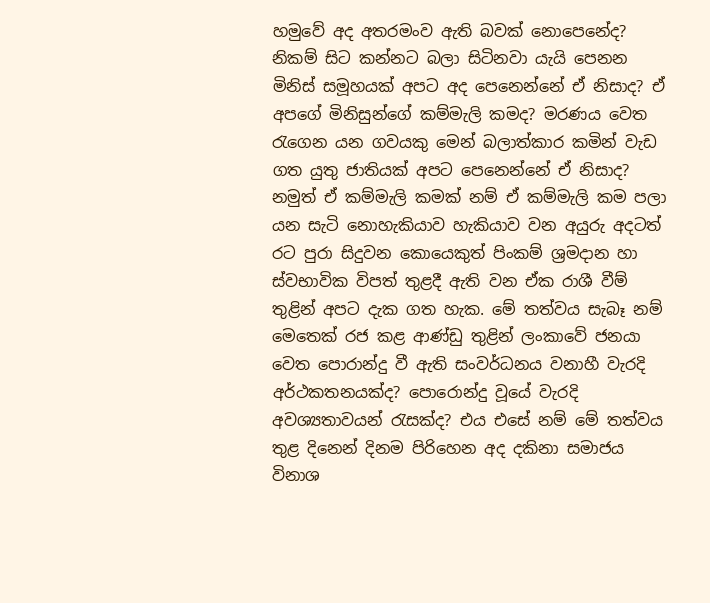හමුවේ අද අතරමංව ඇති බවක් නොපෙනේද? නිකම් සිට කන්නට බලා සිටිනවා යැයි පෙනන මිනිස් සමූහයක් අපට අද පෙනෙන්නේ ඒ නිසාද? ඒ අපගේ මිනිසුන්ගේ කම්මැලි කමද? මරණය වෙත රැගෙන යන ගවයකු මෙන් බලාත්කාර කමින් වැඩ ගත යුතු ජාතියක් අපට පෙනෙන්නේ ඒ නිසාද? නමුත් ඒ කම්මැලි කමක් නම් ඒ කම්මැලි කම පලා යන සැටි නොහැකියාව හැකියාව වන අයුරු අදටත් රට පුරා සිදුවන කොයෙකුත් පිංකම් ශ්‍රමදාන හා ස්වභාවික විපත් තුළදී ඇති වන ඒක රාශී වීම් තුළින් අපට දැක ගත හැක. මේ තත්වය සැබෑ නම් මෙතෙක් රජ කළ ආණ්ඩු තුළින් ලංකාවේ ජනයා වෙත පොරාන්දු වී ඇති සංවර්ධනය වනාහී වැරදි අර්ථකතනයක්ද? පොරොන්දු වූයේ වැරදි අවශ්‍යතාවයන් රැසක්ද? එය එසේ නම් මේ තත්වය තුළ දිනෙන් දිනම පිරිහෙන අද දකිනා සමාජය විනාශ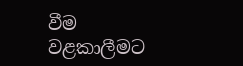වීම වළකාලීමට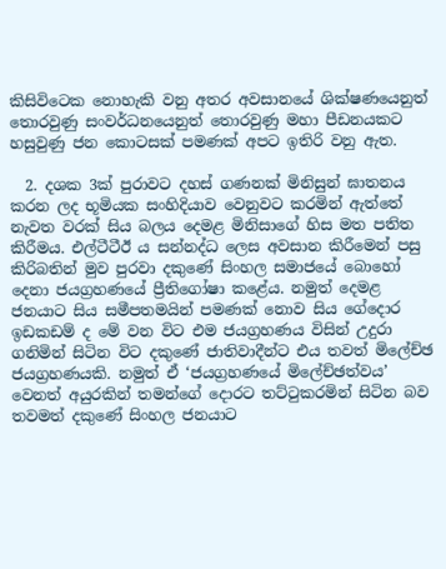කිසිවිටෙක නොහැකි වනු අතර අවසානයේ ශික්ෂණයෙනුත් තොරවුණු සංවර්ධනයෙනුත් තොරවුණු මහා පීඩනයකට හසුවුණු ජන කොටසක් පමණක් අපට ඉතිරි වනු ඇත.

  2. දශක 3ක් පුරාවට දහස් ගණනක් මිනිසුන් ඝාතනය කරන ලද භූමියක සංහිදියාව වෙනුවට කරමින් ඇත්තේ නැවත වරක් සිය බලය දෙමළ මිනිසාගේ හිස මත පතිත කිරීමය. එල්ටීටීඊ ය සන්නද්ධ ලෙස අවසාන කිරීමෙන් පසු කිරිබතින් මුව පුරවා දකුණේ සිංහල සමාජයේ බොහෝ දෙනා ජයග්‍රහණයේ ප්‍රීතිගෝෂා කළේය. නමුත් දෙමළ ජනයාට සිය සමීපතමයින් පමණක් නොව සිය ගේදොර ඉඩකඩම් ද මේ වන විට එම ජයග්‍රහණය විසින් උදුරා ගනිමින් සිටින විට දකුණේ ජාතිවාදීන්ට එය තවත් මිලේච්ඡ ජයග්‍රහණයකි. නමුත් ඒ ‘ජයග්‍රහණයේ මිලේච්ඡත්වය’ වෙනත් අයුරකින් තමන්ගේ දොරට තට්ටුකරමින් සිටින බව තවමත් දකුණේ සිංහල ජනයාට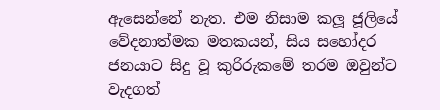ඇසෙන්නේ නැත. එම නිසාම කලූ ජූලියේ වේදනාත්මක මතකයන්, සිය සහෝදර ජනයාට සිදු වූ කුරිරුකමේ තරම ඔවුන්ට වැදගත්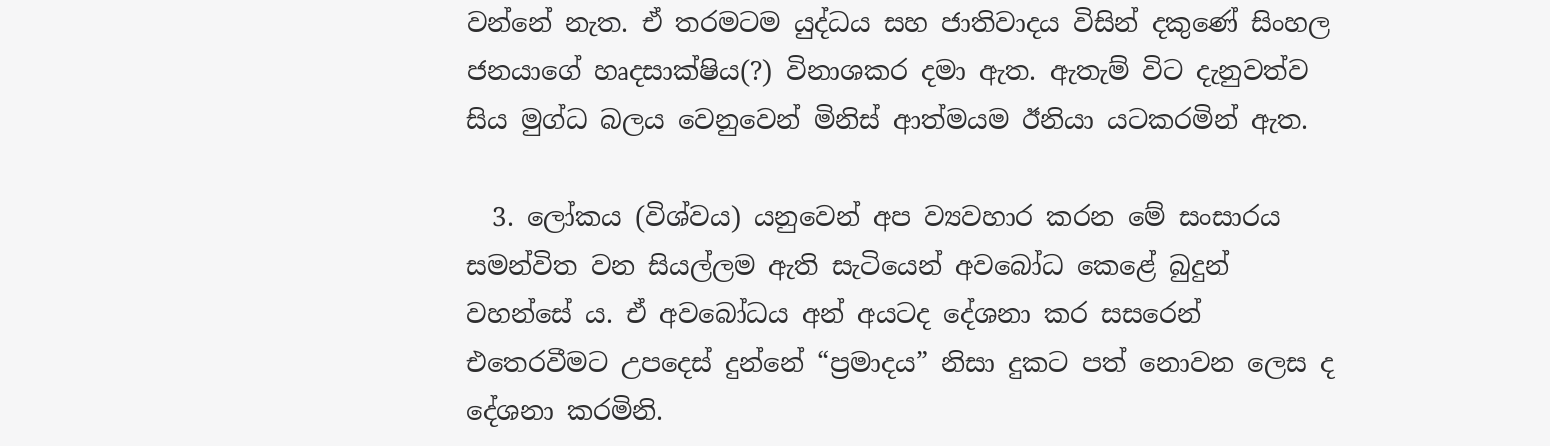වන්නේ නැත. ඒ තරමටම යුද්ධය සහ ජාතිවාදය විසින් දකුණේ සිංහල ජනයාගේ හෘදසාක්ෂිය(?) විනාශකර දමා ඇත. ඇතැම් විට දැනුවත්ව සිය මුග්ධ බලය වෙනුවෙන් මිනිස් ආත්මයම ඊනියා යටකරමින් ඇත.

  3. ලෝකය (විශ්වය) යනුවෙන් අප ව්‍යවහාර කරන මේ සංසාරය සමන්විත වන සියල්ලම ඇති සැටියෙන් අවබෝධ කෙළේ බුදුන් වහන්සේ ය. ඒ අවබෝධය අන් අයටද දේශනා කර සසරෙන් එතෙරවීමට උපදෙස් දුන්නේ “ප්‍රමාදය” නිසා දුකට පත් නොවන ලෙස ද දේශනා කරමිනි.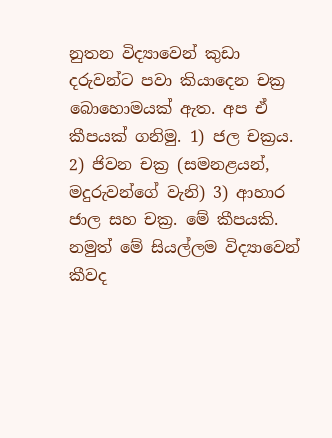නුතන විද්‍යාවෙන් කුඩා දරුවන්ට පවා කියාදෙන චක්‍ර බොහොමයක් ඇත. අප ඒ කීපයක් ගනිමු. 1) ජල චක්‍රය. 2) ජිවන චක්‍ර (සමනළයන්, මදුරුවන්ගේ වැනි) 3) ආහාර ජාල සහ චක්‍ර. මේ කීපයකි. නමුත් මේ සියල්ලම විද්‍යාවෙන් කීවද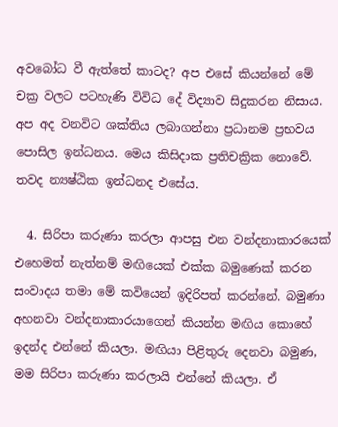අවබෝධ වී ඇත්තේ කාටද? අප එසේ කියන්නේ මේ චක්‍ර වලට පටහැණි විවිධ දේ විද්‍යාව සිදුකරන නිසාය. අප අද වනවිට ශක්තිය ලබාගන්නා ප්‍රධානම ප්‍රභවය පොසිල ඉන්ධනය. මෙය කිසිදාක ප්‍රතිචක්‍රික නොවේ. තවද න්‍යෂ්ඨික ඉන්ධනද එසේය.

  4. සිරිපා කරුණා කරලා ආපසු එන වන්දනාකාරයෙක් එහෙමත් නැත්නම් මඟියෙක් එක්ක බමුණෙක් කරන සංවාදය තමා මේ කවියෙන් ඉදිරිපත් කරන්නේ. බමුණා අහනවා වන්දනාකාරයාගෙන් කියන්න මඟිය කොහේ ඉදන්ද එන්නේ කියලා. මඟියා පිළිතුරු දෙනවා බමුණ, මම සිරිපා කරුණා කරලායි එන්නේ කියලා. ඒ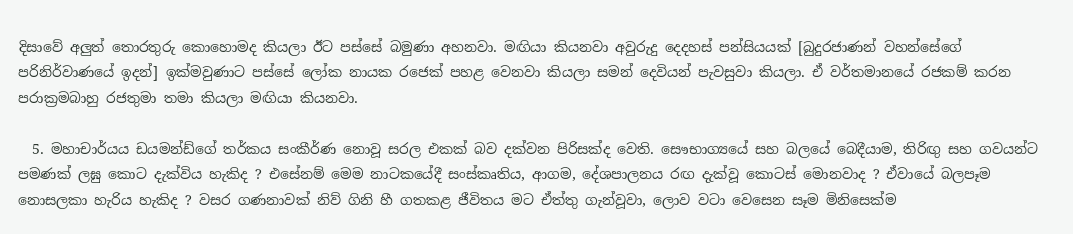දිසාවේ අලුත් තොරතුරු කොහොමද කියලා ඊට පස්සේ බමුණා අහනවා. මඟියා කියනවා අවුරුදු දෙදහස් පන්සියයක් [බුදුරජාණන් වහන්සේගේ පරිනිර්වාණයේ ඉදන්] ඉක්මවුණාට පස්සේ ලෝක නායක රජෙක් පහළ වෙනවා කියලා සමන් දෙවියන් පැවසුවා කියලා. ඒ වර්තමානයේ රජකම් කරන පරාක්‍රමබාහු රජතුමා තමා කියලා මඟියා කියනවා.

  5. මහාචාර්යය ඩයමන්ඩ්ගේ තර්කය සංකීර්ණ නොවූ සරල එකක් බව දක්වන පිරිසක්ද වෙති. සෞභාග්‍යයේ සහ බලයේ බෙදීයාම, තිරිඟු සහ ගවයන්ට පමණක් ලඝු කොට දැක්විය හැකිද ? එසේනම් මෙම නාටකයේදී සංස්කෘතිය, ආගම, දේශපාලනය රඟ දැක්වූ කොටස් මොනවාද ? ඒවායේ බලපෑම නොසලකා හැරිය හැකිද ? වසර ගණනාවක් නිව් ගිනි හී ගතකළ ජීවිතය මට ඒත්තු ගැන්වූවා, ලොව වටා වෙසෙන සෑම මිනිසෙක්ම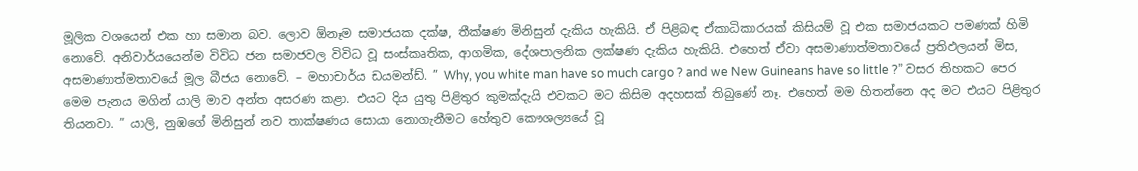මූලික වශයෙන් එක හා සමාන බව. ලොව ඕනෑම සමාජයක දක්ෂ, තීක්ෂණ මිනිසුන් දැකිය හැකියි. ඒ පිළිබඳ ඒකාධිකාරයක් කිසියම් වූ එක සමාජයකට පමණක් හිමි නොවේ. අනිවාර්යයෙන්ම විවිධ ජන සමාජවල විවිධ වූ සංස්කෘතික, ආගමික, දේශපාලනික ලක්ෂණ දැකිය හැකියි. එහෙත් ඒවා අසමාණාත්මතාවයේ ප්‍රතිඵලයන් මිස, අසමාණාත්මතාවයේ මූල බීජය නොවේ. – මහාචාර්ය ඩයමන්ඩ්. ” Why, you white man have so much cargo ? and we New Guineans have so little ?” වසර තිහකට පෙර මෙම පැනය මගින් යාලි මාව අන්ත අසරණ කළා. එයට දිය යුතු පිළිතුර කුමක්දැයි එවකට මට කිසිම අදහසක් තිබුණේ නෑ. එහෙත් මම හිතන්නෙ අද මට එයට පිළිතුර තියනවා. ” යාලි, නුඹගේ මිනිසුන් නව තාක්ෂණය සොයා නොගැනීමට හේතුව කෞශල්‍යයේ වූ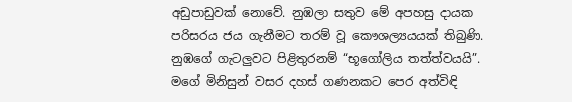අඩුපාඩුවක් නොවේ. නුඹලා සතුව මේ අපහසු දායක පරිසරය ජය ගැනීමට තරම් වූ කෞශල්‍යයයක් තිබුණි. නුඹගේ ගැටලුවට පිළිතුරනම් “භූගෝලිය තත්ත්වයයි”. මගේ මිනිසුන් වසර දහස් ගණනකට පෙර අත්විඳි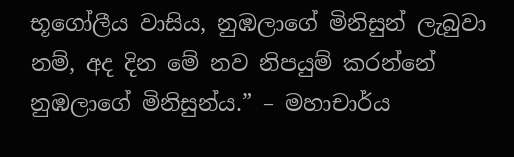භූගෝලීය වාසිය, නුඹලාගේ මිනිසුන් ලැබුවා නම්, අද දින මේ නව නිපයුම් කරන්නේ නුඹලාගේ මිනිසුන්ය.” – මහාචාර්ය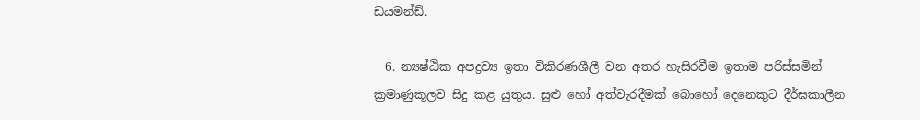ඩයමන්ඩ්.

  6. න්‍යෂ්ඨික අපද්‍රව්‍ය ඉතා විකිරණශීලී වන අතර හැසිරවීම ඉතාම පරිස්සමින් ක්‍රමාණුකූලව සිදු කළ යුතුය. සුළු හෝ අත්වැරදීමක් බොහෝ දෙනෙකුට දීර්ඝකාලීන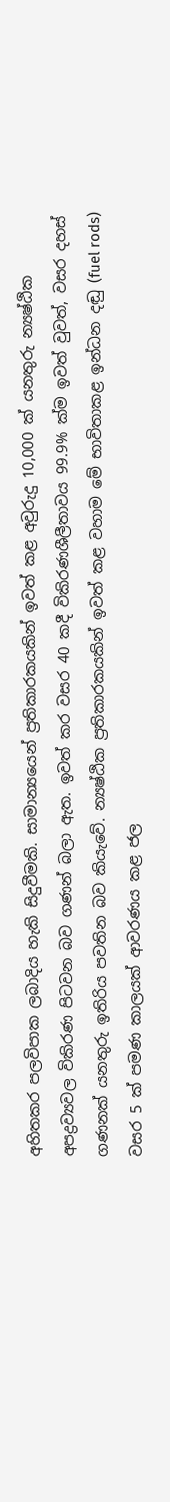අහිතකර පලවිපාක ලබාදිය හැකි සිදුවීමකි. සාමාන්‍යයෙන් ප්‍රතිකාරකයකින් ඉවත් කළ අවුරුදු 10,000 ක් යනතුරු න්‍යෂ්ඨික අපද්‍රව්‍යවල විකිරණ පිටවන බව ගණන් බලා ඇත. ඉවත් කර වසර 40 කදී විකිරණශීලීතාවය 99.9% ක්ම ඉවත් වුවත්, වසර දහස් ගණනක් යනතුරු ඉතිරිය පවතින බව කියැවේ. න්‍යෂ්ඨික ප්‍රතිකාරකයකින් ඉවත් කළ වහාම මේ භාවිතාකළ ඉන්ධන දඬු (fuel rods) වසර 5 ක් පමණ කාලයක් ආවරණය කළ ජල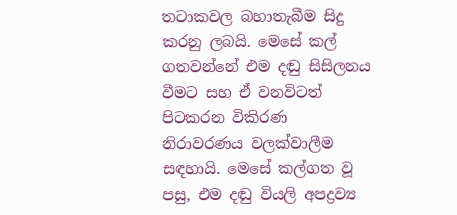තටාකවල බහාතැබීම සිදු කරනු ලබයි. මෙසේ කල් ගතවන්නේ එම දඬු සිසිලනය වීමට සහ ඒ වනවිටත් පිටකරන විකිරණ නිරාවරණය වලක්වාලීම සඳහායි. මෙසේ කල්ගත වූ පසු, එම දඬු වියලි අපද්‍රව්‍ය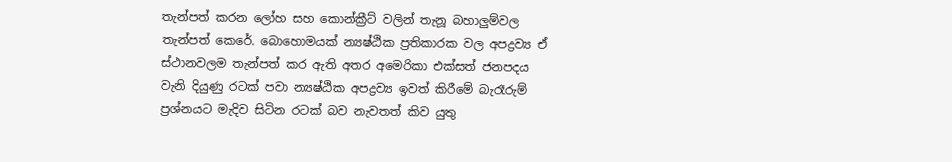තැන්පත් කරන ලෝහ සහ කොන්ක්‍රීට් වලින් තැනූ බහාලුම්වල තැන්පත් කෙරේ. බොහොමයක් න්‍යෂ්ඨික ප්‍රතිකාරක වල අපද්‍රව්‍ය ඒ ස්ථානවලම තැන්පත් කර ඇති අතර අමෙරිකා එක්සත් ජනපදය වැනි දියුණු රටක් පවා න්‍යෂ්ඨික අපද්‍රව්‍ය ඉවත් කිරීමේ බැරෑරුම් ප්‍රශ්නයට මැදිව සිටින රටක් බව නැවතත් කිව යුතු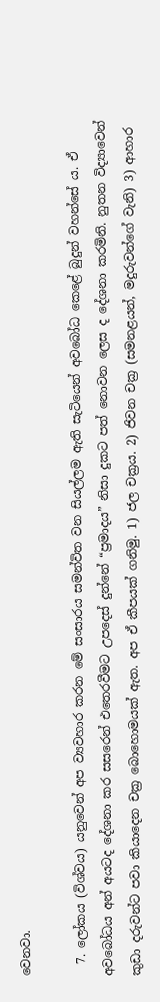වෙනවා.

  7. ලෝකය (විශ්වය) යනුවෙන් අප ව්‍යවහාර කරන මේ සංසාරය සමන්විත වන සියල්ලම ඇති සැටියෙන් අවබෝධ කෙළේ බුදුන් වහන්සේ ය. ඒ අවබෝධය අන් අයටද දේශනා කර සසරෙන් එතෙරවීමට උපදෙස් දුන්නේ “ප්‍රමාදය” නිසා දුකට පත් නොවන ලෙස ද දේශනා කරමිනි. නුතන විද්‍යාවෙන් කුඩා දරුවන්ට පවා කියාදෙන චක්‍ර බොහොමයක් ඇත. අප ඒ කීපයක් ගනිමු. 1) ජල චක්‍රය. 2) ජිවන චක්‍ර (සමනළයන්, මදුරුවන්ගේ වැනි) 3) ආහාර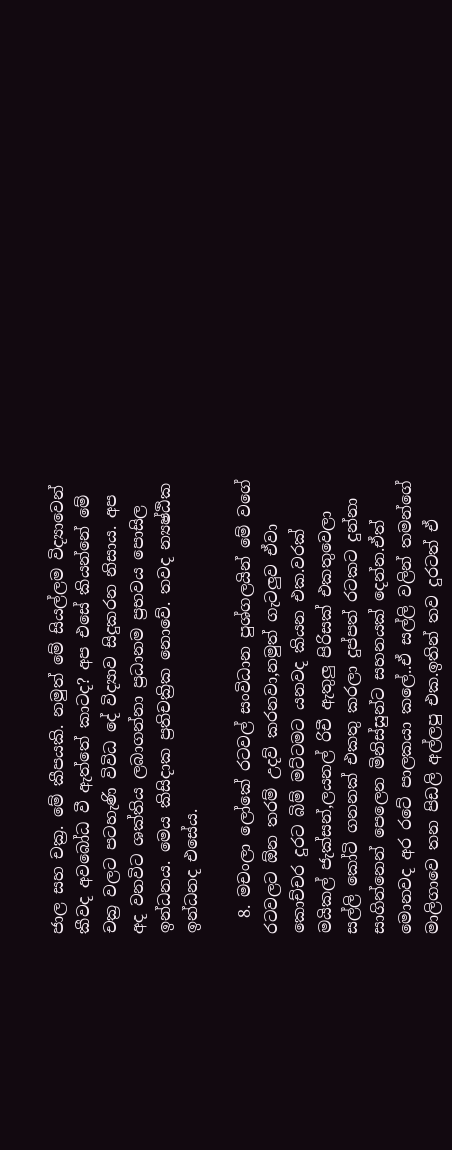ජාල සහ චක්‍ර. මේ කීපයකි. නමුත් මේ සියල්ලම විද්‍යාවෙන් කීවද අවබෝධ වී ඇත්තේ කාටද? අප එසේ කියන්නේ මේ චක්‍ර වලට පටහැණි විවිධ දේ විද්‍යාව සිදුකරන නිසාය. අප අද වනවිට ශක්තිය ලබාගන්නා ප්‍රධානම ප්‍රභවය පොසිල ඉන්ධනය. මෙය කිසිදාක ප්‍රතිචක්‍රික නොවේ. තවද න්‍යෂ්ඨික ඉන්ධනද එසේය.

  8. මචංලා ලෝකේ රටවල් සංවිධාන පුශ්ගලයින් මේ වගේ රටවලට ඕන තරම් උදව් කරනවා,නමුත් ගැටලුව ඒවා කොච්චර දුරට බිම් මට්ටමට යනවද කියන එක.වරක් මයිකල් ජැක්සන්,ලයනල් රිචී ඇතුලු පිරිසක් එකතුවෙලා සල්ලි කෝටි ගනනක් එකතු කරලා දුප්පත් රටකට දුන්නා සාගින්නෙන් පෙලෙන මිනිස්සුන්ට සහනයක් දෙන්න.ඒත් මොනවද අර රටේ පාලකයා කලේ..ඒ සල්ලි වලින් තමන්ගේ මාලිගාවෙ තන පිඩලි අල්ලපු එක.ඉතින් තව දුරටත් ඒ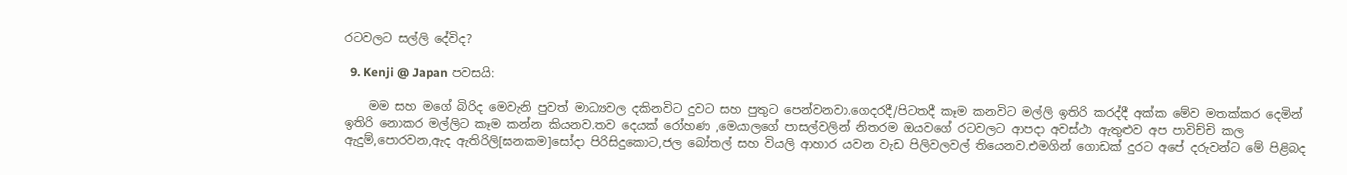රටවලට සල්ලි දේවිද?

  9. Kenji @ Japan පවසයි:

    මම සහ මගේ බිරිද මෙවැනි පුවත් මාධ්‍යවල දකිනවිට දුවට සහ පුතුට පෙන්වනවා.ගෙදරදී/පිටතදී කෑම කනවිට මල්ලි ඉතිරි කරද්දී අක්ක මේව මතක්කර දෙමින් ඉතිරි නොකර මල්ලිට කෑම කන්න කියනව.තව දෙයක් රෝහණ ,මෙයාලගේ පාසල්වලින් නිතරම ඔයවගේ රටවලට ආපදා අවස්ථා ඇතුළුව අප පාවිච්චි කල ඇදුම්,පොරවන,ඇද ඇතිරිලි[ඝනකම]සෝදා පිරිසිදුකොට,ජල බෝතල් සහ වියලි ආහාර යවන වැඩ පිලිවලවල් තියෙනව.එමගින් ගොඩක් දුරට අපේ දරුවන්ට මේ පිළිබද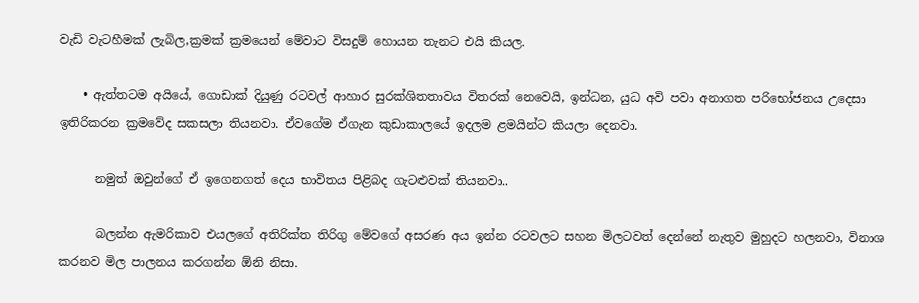වැඩි වැටහීමක් ලැබිල,ක්‍රමක් ක්‍රමයෙන් මේවාට විසදුම් හොයන තැනට එයි කියල.

    • ඇත්තටම අයියේ, ගොඩාක් දියුණු රටවල් ආහාර සුරක්ශිතතාවය විතරක් නෙවෙයි, ඉන්ධන, යුධ අවි පවා අනාගත පරිභෝජනය උදෙසා ඉතිරිකරන ක්‍රමවේද සකසලා තියනවා. ඒවගේම ඒගැන කුඩාකාලයේ ඉදලම ළමයින්ට කියලා දෙනවා.

      නමුත් ඔවුන්ගේ ඒ ඉගෙනගත් දෙය භාවිතය පිළිබද ගැටළුවක් තියනවා..

      බලන්න ඇමරිකාව එයලගේ අතිරික්ත තිරිගු මේවගේ අසරණ අය ඉන්න රටවලට සහන මිලටවත් දෙන්නේ නැතුව මුහුදට හලනවා, විනාශ කරනව මිල පාලනය කරගන්න ඕනි නිසා.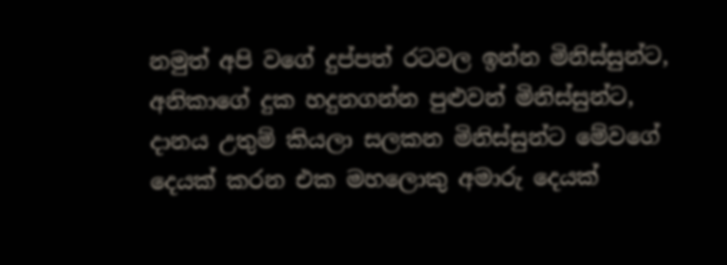නමුත් අපි වගේ දුප්පත් රටවල ඉන්න මිනිස්සුන්ට, අනිකාගේ දුක හදුනගන්න පුළුවන් මිනිස්සුන්ට, දානය උතුම් කියලා සලකන මිනිස්සුන්ට මේවගේ දෙයක් කරන එක මහලොකු අමාරු දෙයක්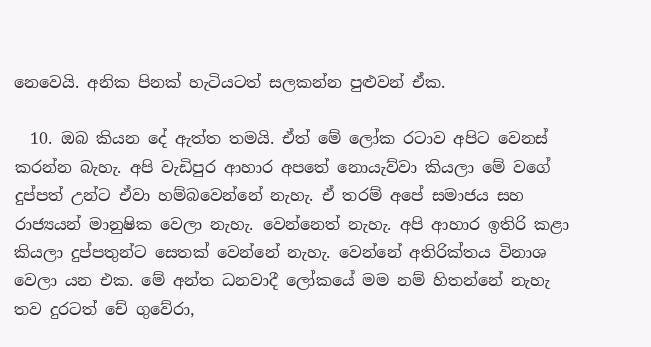නෙවෙයි. අනික පිනක් හැටියටත් සලකන්න පුළුවන් ඒක.

  10. ඔබ කියන දේ ඇත්ත තමයි. ඒත් මේ ලෝක රටාව අපිට වෙනස් කරන්න බැහැ. අපි වැඩිපුර ආහාර අපතේ නොයැව්වා කියලා මේ වගේ දුප්පත් උන්ට ඒවා හම්බවෙන්නේ නැහැ. ඒ තරම් අපේ සමාජය සහ රාජ්‍යයන් මානුෂික වෙලා නැහැ. වෙන්නෙත් නැහැ. අපි ආහාර ඉතිරි කළා කියලා දුප්පතුන්ට සෙතක් වෙන්නේ නැහැ. වෙන්නේ අතිරික්තය විනාශ වෙලා යන එක. මේ අන්ත ධනවාදී ලෝකයේ මම නම් හිතන්නේ නැහැ තව දුරටත් චේ ගුවේරා,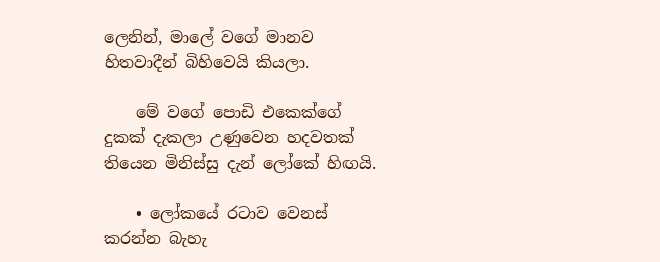ලෙනින්, මාලේ වගේ මානව හිතවාදීන් බිහිවෙයි කියලා.

    මේ වගේ පොඩි එකෙක්ගේ දුකක් දැකලා උණුවෙන හදවතක් තියෙන මිනිස්සු දැන් ලෝකේ හිඟයි.

    • ලෝකයේ රටාව වෙනස් කරන්න බැහැ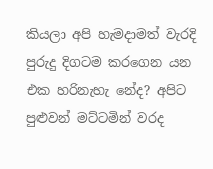කියලා අපි හැමදාමත් වැරදි පුරුදු දිගටම කරගෙන යන එක හරිනැහැ නේද? අපිට පුළුවන් මට්ටමින් වරද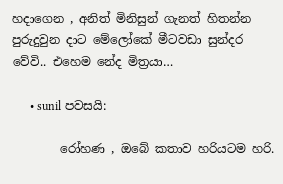හදාගෙන , අනිත් මිනිසුන් ගැනත් හිතන්න පුරුදුවුන දාට මේලෝකේ මීටවඩා සුන්දර වේවි.. එහෙම නේද මිත්‍රයා…

      • sunil පවසයි:

        රෝහණ , ඔබේ කතාව හරියටම හරි.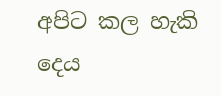අපිට කල හැකි දෙය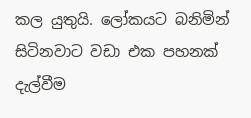කල යුතුයි. ලෝකයට බනිමින් සිටිනවාට වඩා එක පහනක් දැල්වීම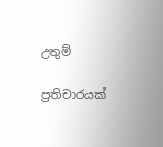උතුම්

ප්‍රතිචාරයක්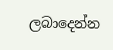ලබාදෙන්න